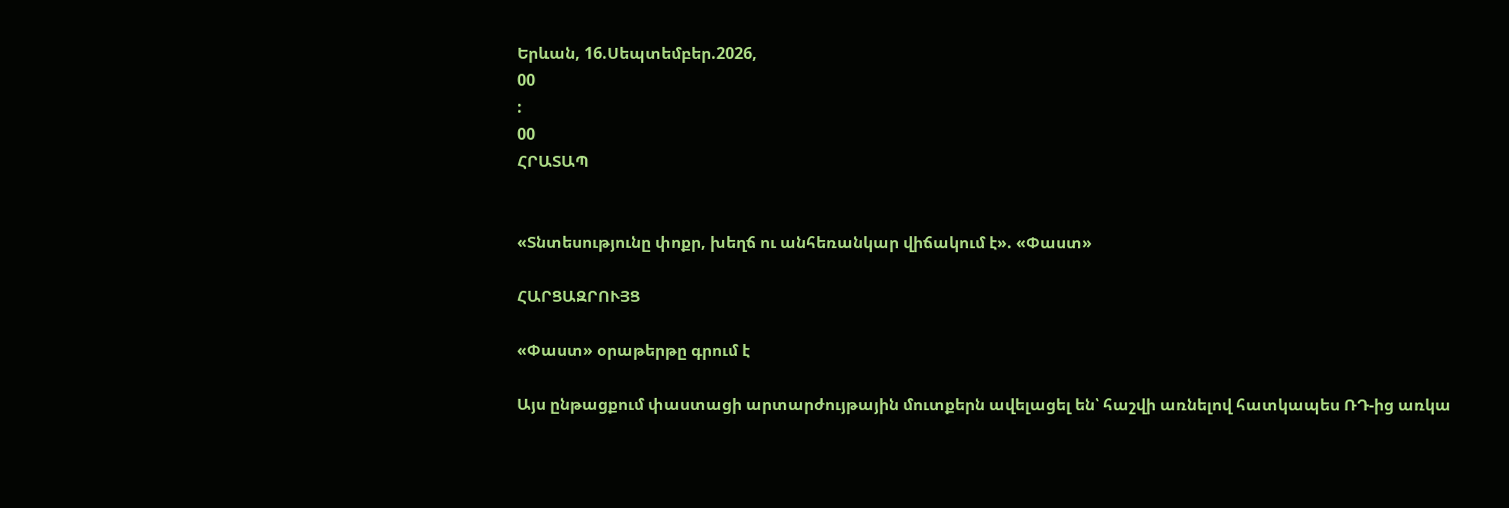Երևան, 16.Սեպտեմբեր.2026,
00
:
00
ՀՐԱՏԱՊ


«Տնտեսությունը փոքր, խեղճ ու անհեռանկար վիճակում է». «Փաստ»

ՀԱՐՑԱԶՐՈՒՅՑ

«Փաստ» օրաթերթը գրում է

Այս ընթացքում փաստացի արտարժույթային մուտքերն ավելացել են՝ հաշվի առնելով հատկապես ՌԴ-ից առկա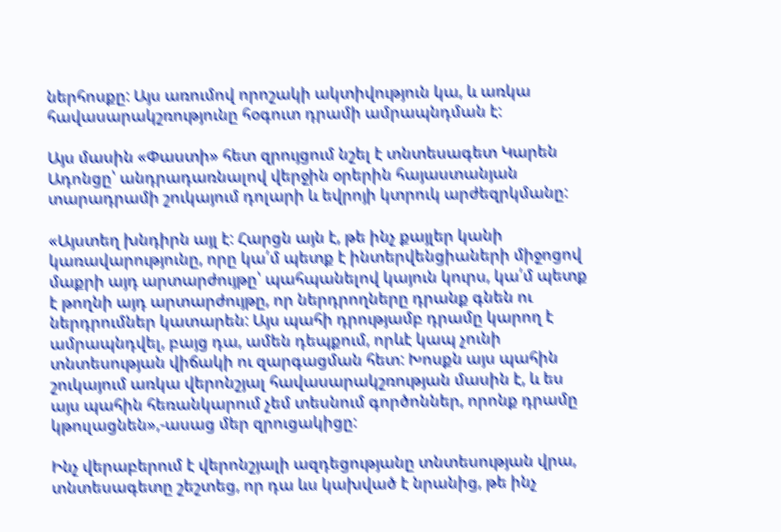ներհոսքը: Այս առումով որոշակի ակտիվություն կա, և առկա հավասարակշռությունը հօգուտ դրամի ամրապնդման է:

Այս մասին «Փաստի» հետ զրույցում նշել է տնտեսագետ Կարեն Ադոնցը՝ անդրադառնալով վերջին օրերին հայաստանյան տարադրամի շուկայում դոլարի և եվրոյի կտրուկ արժեզրկմանը:

«Այստեղ խնդիրն այլ է: Հարցն այն է, թե ինչ քայլեր կանի կառավարությունը, որը կա՛մ պետք է ինտերվենցիաների միջոցով մաքրի այդ արտարժույթը՝ պահպանելով կայուն կուրս, կա՛մ պետք է թողնի այդ արտարժույթը, որ ներդրողները դրանք գնեն ու ներդրումներ կատարեն: Այս պահի դրությամբ դրամը կարող է ամրապնդվել, բայց դա, ամեն դեպքում, որևէ կապ չունի տնտեսության վիճակի ու զարգացման հետ: Խոսքն այս պահին շուկայում առկա վերոնշյալ հավասարակշռության մասին է, և ես այս պահին հեռանկարում չեմ տեսնում գործոններ, որոնք դրամը կթուլացնեն»,-ասաց մեր զրուցակիցը:

Ինչ վերաբերում է վերոնշյալի ազդեցությանը տնտեսության վրա, տնտեսագետը շեշտեց, որ դա ևս կախված է նրանից, թե ինչ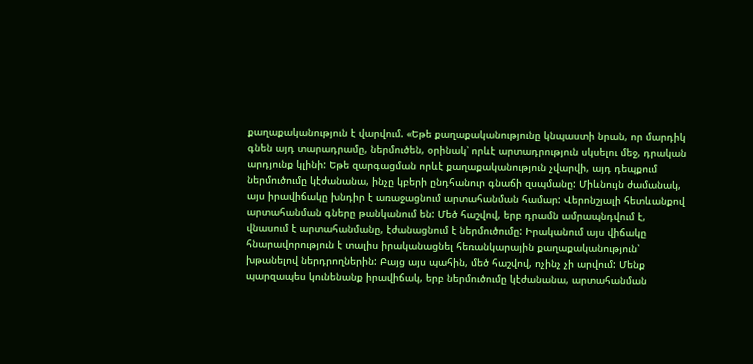քաղաքականություն է վարվում. «Եթե քաղաքականությունը կնպաստի նրան, որ մարդիկ գնեն այդ տարադրամը, ներմուծեն, օրինակ՝ որևէ արտադրություն սկսելու մեջ, դրական արդյունք կլինի: Եթե զարգացման որևէ քաղաքականություն չվարվի, այդ դեպքում ներմուծումը կէժանանա, ինչը կբերի ընդհանուր գնաճի զսպմանը: Միևնույն ժամանակ, այս իրավիճակը խնդիր է առաջացնում արտահանման համար: Վերոնշյալի հետևանքով արտահանման գները թանկանում են: Մեծ հաշվով, երբ դրամն ամրապնդվում է, վնասում է արտահանմանը, էժանացնում է ներմուծումը: Իրականում այս վիճակը հնարավորություն է տալիս իրականացնել հեռանկարային քաղաքականություն՝ խթանելով ներդրողներին: Բայց այս պահին, մեծ հաշվով, ոչինչ չի արվում: Մենք պարզապես կունենանք իրավիճակ, երբ ներմուծումը կէժանանա, արտահանման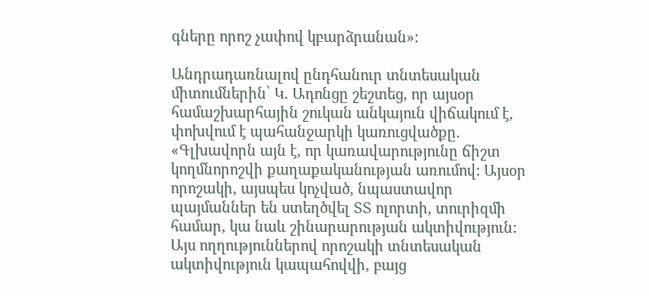գները որոշ չափով կբարձրանան»:

Անդրադառնալով ընդհանուր տնտեսական միտումներին՝ Կ. Ադոնցը շեշտեց, որ այսօր համաշխարհային շուկան անկայուն վիճակում է, փոխվում է պահանջարկի կառուցվածքը. «Գլխավորն այն է, որ կառավարությունը ճիշտ կողմնորոշվի քաղաքականության առումով: Այսօր որոշակի, այսպես կոչված, նպաստավոր պայմաններ են ստեղծվել ՏՏ ոլորտի, տուրիզմի համար, կա նաև շինարարության ակտիվություն: Այս ողղություններով որոշակի տնտեսական ակտիվություն կապահովվի, բայց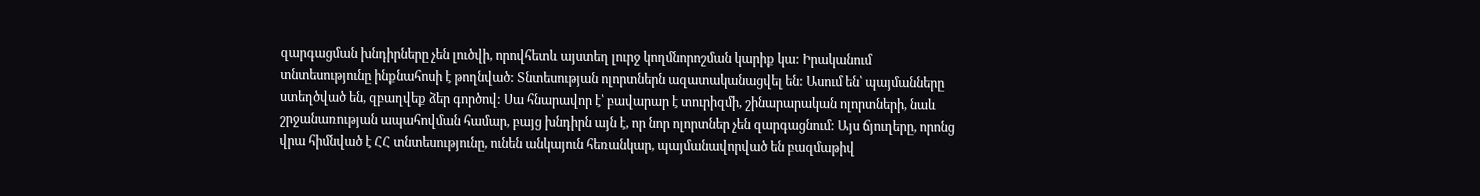զարգացման խնդիրները չեն լուծվի, որովհետև այստեղ լուրջ կողմնորոշման կարիք կա: Իրականում տնտեսությունը ինքնահոսի է թողնված: Տնտեսության ոլորտներն ազատականացվել են: Ասում են՝ պայմանները ստեղծված են, զբաղվեք ձեր գործով: Սա հնարավոր է՝ բավարար է տուրիզմի, շինարարական ոլորտների, նաև շրջանառության ապահովման համար, բայց խնդիրն այն է, որ նոր ոլորտներ չեն զարգացնում: Այս ճյուղերը, որոնց վրա հիմնված է ՀՀ տնտեսությունը, ունեն անկայուն հեռանկար, պայմանավորված են բազմաթիվ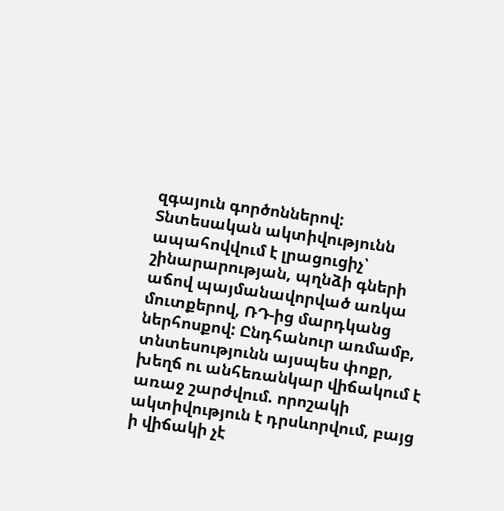զգայուն գործոններով: Տնտեսական ակտիվությունն ապահովվում է լրացուցիչ՝ շինարարության, պղնձի գների աճով պայմանավորված առկա մուտքերով, ՌԴ-ից մարդկանց ներհոսքով: Ընդհանուր առմամբ, տնտեսությունն այսպես փոքր, խեղճ ու անհեռանկար վիճակում է առաջ շարժվում. որոշակի ակտիվություն է դրսևորվում, բայց ի վիճակի չէ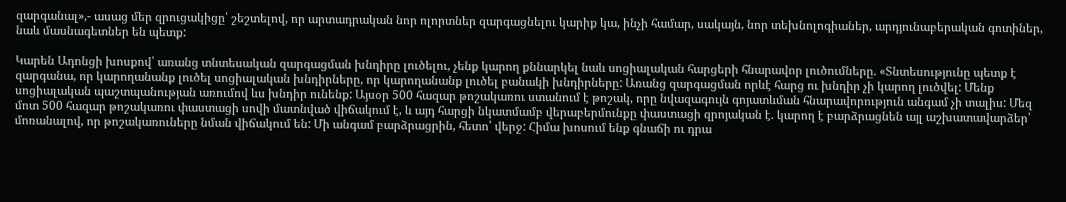զարգանալ»,- ասաց մեր զրուցակիցը՝ շեշտելով, որ արտադրական նոր ոլորտներ զարգացնելու կարիք կա, ինչի համար, սակայն, նոր տեխնոլոգիաներ, արդյունաբերական գոտիներ, նաև մասնագետներ են պետք:

Կարեն Ադոնցի խոսքով՝ առանց տնտեսական զարգացման խնդիրը լուծելու, չենք կարող քննարկել նաև սոցիալական հարցերի հնարավոր լուծումները. «Տնտեսությունը պետք է զարգանա, որ կարողանանք լուծել սոցիալական խնդիրները, որ կարողանանք լուծել բանակի խնդիրները: Առանց զարգացման որևէ հարց ու խնդիր չի կարող լուծվել: Մենք սոցիալական պաշտպանության առումով ևս խնդիր ունենք: Այսօր 500 հազար թոշակառու ստանում է թոշակ, որը նվազագույն գոյատևման հնարավորություն անգամ չի տալիս: Մեզ մոտ 500 հազար թոշակառու փաստացի սովի մատնված վիճակում է, և այդ հարցի նկատմամբ վերաբերմունքը փաստացի զրոյական է. կարող է բարձրացնեն այլ աշխատավարձեր՝ մոռանալով, որ թոշակառուները նման վիճակում են: Մի անգամ բարձրացրին, հետո՝ վերջ: Հիմա խոսում ենք գնաճի ու դրա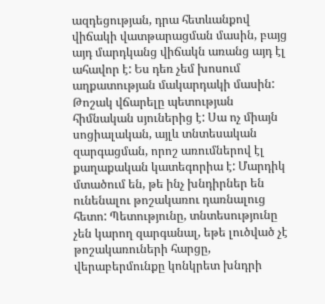ազդեցության, դրա հետևանքով վիճակի վատթարացման մասին, բայց այդ մարդկանց վիճակն առանց այդ էլ ահավոր է: Ես դեռ չեմ խոսում աղքատության մակարդակի մասին: Թոշակ վճարելը պետության հիմնական սյուներից է: Սա ոչ միայն սոցիալական, այլև տնտեսական զարգացման, որոշ առումներով էլ քաղաքական կատեգորիա է: Մարդիկ մտածում են, թե ինչ խնդիրներ են ունենալու թոշակառու դառնալուց հետո: Պետությունը, տնտեսությունը չեն կարող զարգանալ, եթե լուծված չէ թոշակառուների հարցը, վերաբերմունքը կոնկրետ խնդրի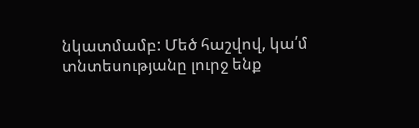նկատմամբ: Մեծ հաշվով, կա՛մ տնտեսությանը լուրջ ենք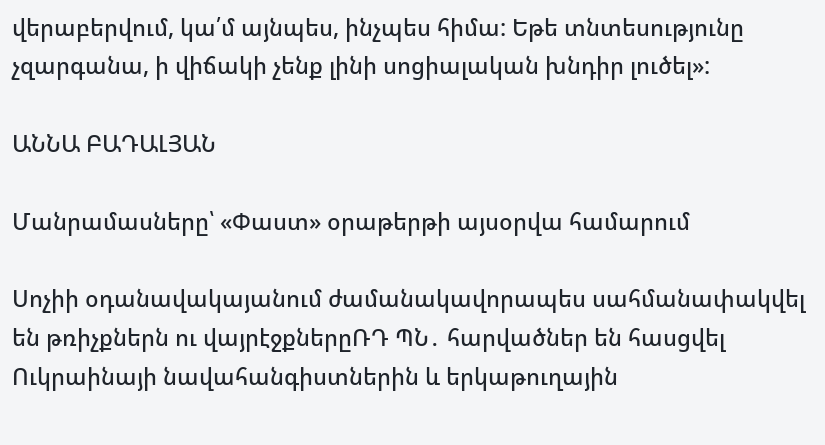վերաբերվում, կա՛մ այնպես, ինչպես հիմա: Եթե տնտեսությունը չզարգանա, ի վիճակի չենք լինի սոցիալական խնդիր լուծել»:

ԱՆՆԱ ԲԱԴԱԼՅԱՆ

Մանրամասները՝ «Փաստ» օրաթերթի այսօրվա համարում

Սոչիի օդանավակայանում ժամանակավորապես սահմանափակվել են թռիչքներն ու վայրէջքներըՌԴ ՊՆ․ հարվածներ են հասցվել Ուկրաինայի նավահանգիստներին և երկաթուղային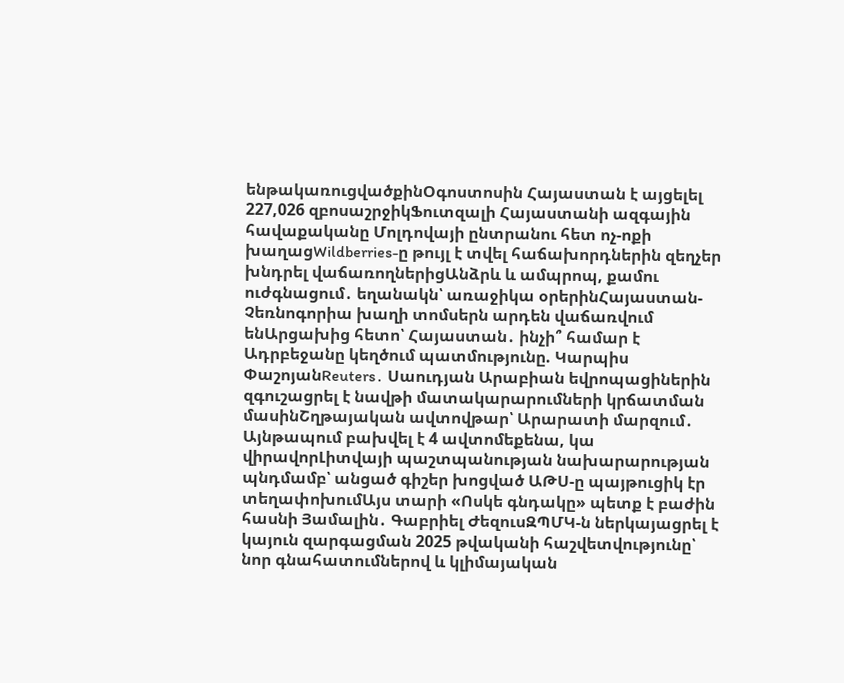ենթակառուցվածքինՕգոստոսին Հայաստան է այցելել 227,026 զբոսաշրջիկՖուտզալի Հայաստանի ազգային հավաքականը Մոլդովայի ընտրանու հետ ոչ-ոքի խաղացWildberries-ը թույլ է տվել հաճախորդներին զեղչեր խնդրել վաճառողներիցԱնձրև և ամպրոպ, քամու ուժգնացում․ եղանակն՝ առաջիկա օրերինՀայաստան-Չեռնոգորիա խաղի տոմսերն արդեն վաճառվում ենԱրցախից հետո՝ Հայաստան․ ինչի՞ համար է Ադրբեջանը կեղծում պատմությունը. Կարպիս ՓաշոյանReuters․ Սաուդյան Արաբիան եվրոպացիներին զգուշացրել է նավթի մատակարարումների կրճատման մասինՇղթայական ավտովթար՝ Արարատի մարզում․ Այնթապում բախվել է 4 ավտոմեքենա, կա վիրավորԼիտվայի պաշտպանության նախարարության պնդմամբ՝ անցած գիշեր խոցված ԱԹՍ-ը պայթուցիկ էր տեղափոխումԱյս տարի «Ոսկե գնդակը» պետք է բաժին հասնի Յամալին․ Գաբրիել ԺեզուսԶՊՄԿ-ն ներկայացրել է կայուն զարգացման 2025 թվականի հաշվետվությունը՝ նոր գնահատումներով և կլիմայական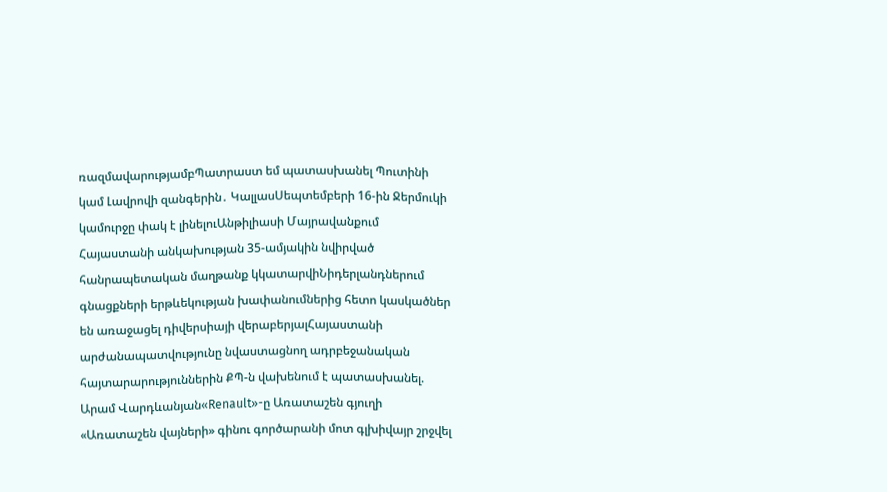ռազմավարությամբՊատրաստ եմ պատասխանել Պուտինի կամ Լավրովի զանգերին․ ԿալլասՍեպտեմբերի 16-ին Ջերմուկի կամուրջը փակ է լինելուԱնթիլիասի Մայրավանքում Հայաստանի անկախության 35-ամյակին նվիրված հանրապետական մաղթանք կկատարվիՆիդերլանդներում գնացքների երթևեկության խափանումներից հետո կասկածներ են առաջացել դիվերսիայի վերաբերյալՀայաստանի արժանապատվությունը նվաստացնող ադրբեջանական հայտարարություններին ՔՊ-ն վախենում է պատասխանել. Արամ Վարդևանյան«Renault»-ը Առատաշեն գյուղի «Առատաշեն վայների» գինու գործարանի մոտ գլխիվայր շրջվել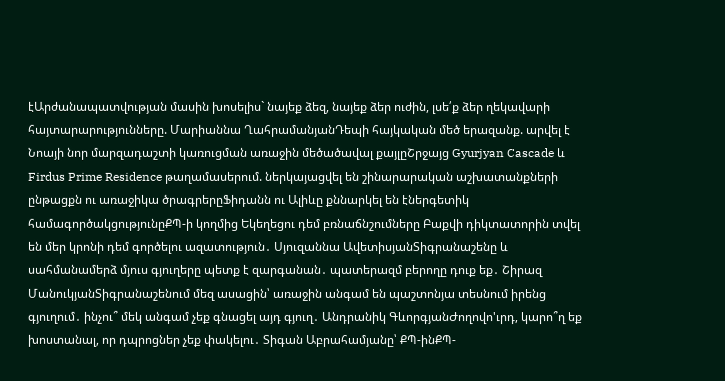էԱրժանապատվության մասին խոսելիս` նայեք ձեզ, նայեք ձեր ուժին, լսե՛ք ձեր ղեկավարի հայտարարությունները. Մարիաննա ՂահրամանյանԴեպի հայկական մեծ երազանք. արվել է Նոայի նոր մարզադաշտի կառուցման առաջին մեծածավալ քայլըՇրջայց Gyurjyan Cascade և Firdus Prime Residence թաղամասերում. ներկայացվել են շինարարական աշխատանքների ընթացքն ու առաջիկա ծրագրերըՖիդանն ու Ալիևը քննարկել են էներգետիկ համագործակցությունըՔՊ-ի կողմից Եկեղեցու դեմ բռնաճնշումները Բաքվի դիկտատորին տվել են մեր կրոնի դեմ գործելու ազատություն․ Սյուզաննա ԱվետիսյանՏիգրանաշենը և սահմանամերձ մյուս գյուղերը պետք է զարգանան․ պատերազմ բերողը դուք եք․ Շիրազ ՄանուկյանՏիգրանաշենում մեզ ասացին՝ առաջին անգամ են պաշտոնյա տեսնում իրենց գյուղում․ ինչու՞ մեկ անգամ չեք գնացել այդ գյուղ․ Անդրանիկ ԳևորգյանԺողովո'ւրդ, կարո՞ղ եք խոստանալ, որ դպրոցներ չեք փակելու․ Տիգան Աբրահամյանը՝ ՔՊ-ինՔՊ-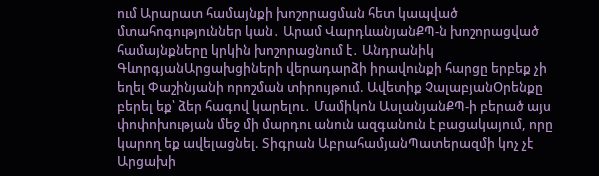ում Արարատ համայնքի խոշորացման հետ կապված մտահոգություններ կան․ Արամ ՎարդևանյանՔՊ-ն խոշորացված համայնքները կրկին խոշորացնում է․ Անդրանիկ ԳևորգյանԱրցախցիների վերադարձի իրավունքի հարցը երբեք չի եղել Փաշինյանի որոշման տիրույթում. Ավետիք ՉալաբյանՕրենքը բերել եք՝ ձեր հագով կարելու․ Մամիկոն ԱսլանյանՔՊ-ի բերած այս փոփոխության մեջ մի մարդու անուն ազգանուն է բացակայում, որը կարող եք ավելացնել. Տիգրան ԱբրահամյանՊատերազմի կոչ չէ Արցախի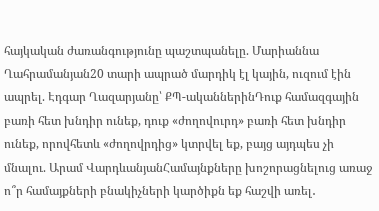հայկական ժառանգությունը պաշտպանելը. Մարիաննա Ղահրամանյան20 տարի ապրած մարդիկ էլ կային, ուզում էին ապրել. Էդգար Ղազարյանը՝ ՔՊ-ականներինԴուք համազգային բառի հետ խնդիր ունեք, դուք «ժողովուրդ» բառի հետ խնդիր ունեք, որովհետև «ժողովրդից» կտրվել եք, բայց այդպես չի մնալու. Արամ ՎարդևանյանՀամայնքները խոշորացնելուց առաջ ո՞ր համայքների բնակիչների կարծիքն եք հաշվի առել․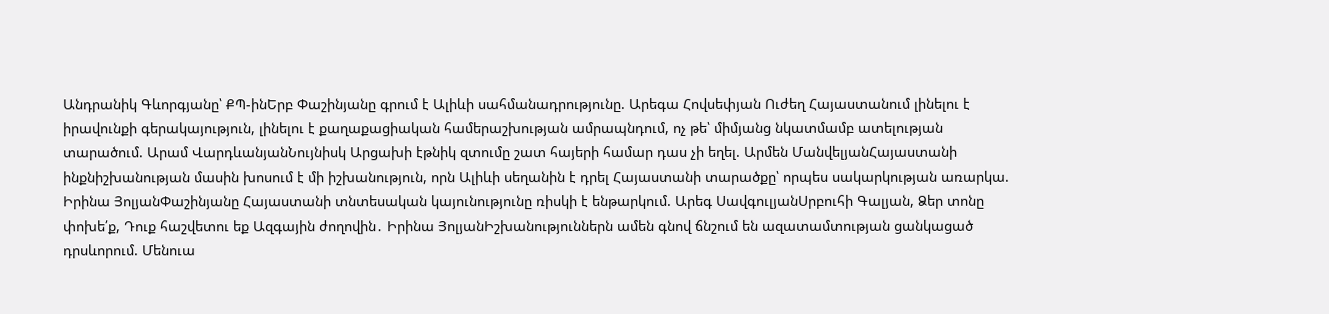Անդրանիկ Գևորգյանը՝ ՔՊ-ինԵրբ Փաշինյանը գրում է Ալիևի սահմանադրությունը. Արեգա Հովսեփյան Ուժեղ Հայաստանում լինելու է իրավունքի գերակայություն, լինելու է քաղաքացիական համերաշխության ամրապնդում, ոչ թե՝ միմյանց նկատմամբ ատելության տարածում. Արամ ՎարդևանյանՆույնիսկ Արցախի էթնիկ զտումը շատ հայերի համար դաս չի եղել. Արմեն ՄանվելյանՀայաստանի ինքնիշխանության մասին խոսում է մի իշխանություն, որն Ալիևի սեղանին է դրել Հայաստանի տարածքը՝ որպես սակարկության առարկա. Իրինա ՅոլյանՓաշինյանը Հայաստանի տնտեսական կայունությունը ռիսկի է ենթարկում. Արեգ ՍավգուլյանՍրբուհի Գալյան, Ձեր տոնը փոխե՛ք, Դուք հաշվետու եք Ազգային ժողովին․ Իրինա ՅոլյանԻշխանություններն ամեն գնով ճնշում են ազատամտության ցանկացած դրսևորում. Մենուա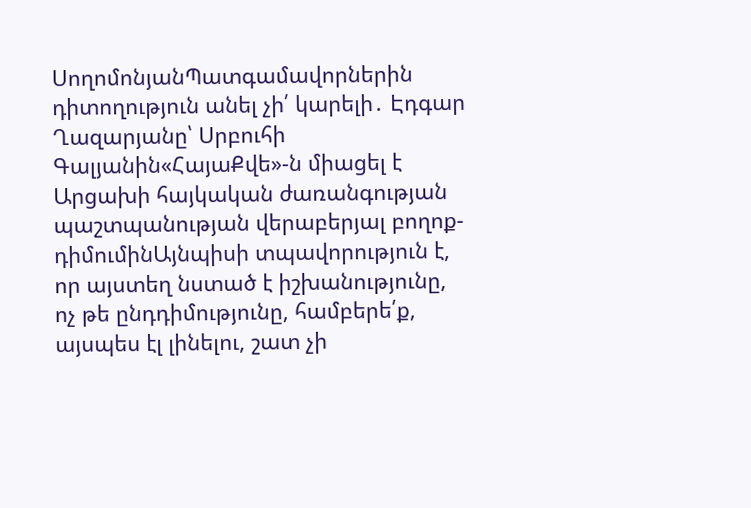ՍողոմոնյանՊատգամավորներին դիտողություն անել չի՛ կարելի․ Էդգար Ղազարյանը՝ Սրբուհի Գալյանին«ՀայաՔվե»-ն միացել է Արցախի հայկական ժառանգության պաշտպանության վերաբերյալ բողոք-դիմումինԱյնպիսի տպավորություն է, որ այստեղ նստած է իշխանությունը, ոչ թե ընդդիմությունը, համբերե՛ք, այսպես էլ լինելու, շատ չի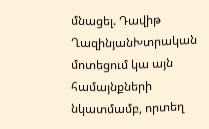մնացել. Դավիթ ՂազինյանԽտրական մոտեցում կա այն համայնքների նկատմամբ, որտեղ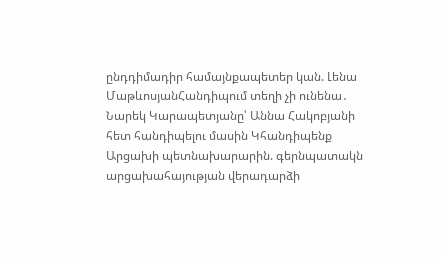ընդդիմադիր համայնքապետեր կան. Լենա ՄաթևոսյանՀանդիպում տեղի չի ունենա․ Նարեկ Կարապետյանը՝ Աննա Հակոբյանի հետ հանդիպելու մասին Կհանդիպենք Արցախի պետնախարարին. գերնպատակն արցախահայության վերադարձի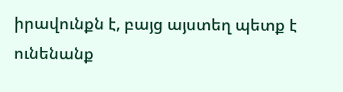իրավունքն է, բայց այստեղ պետք է ունենանք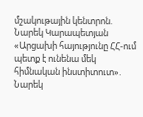մշակութային կենտրոն. Նարեկ Կարապետյան «Արցախի հայությունը ՀՀ-ում պետք է ունենա մեկ հիմնական ինստիտուտ». Նարեկ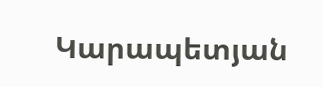Կարապետյան